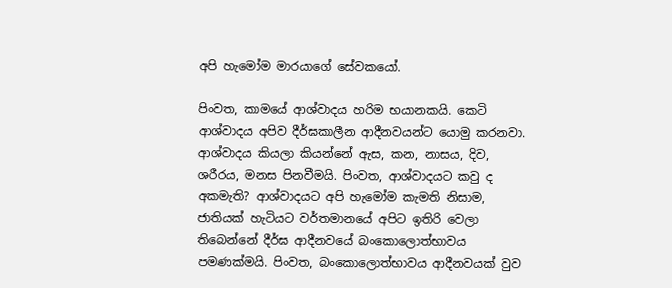අපි හැමෝම මාරයාගේ සේවකයෝ.

පිංවත, කාමයේ ආශ්වාදය හරිම භයානකයි. කෙටි ආශ්වාදය අපිව දීර්ඝකාලීන ආදීනවයන්ට යොමු කරනවා. ආශ්වාදය කියලා කියන්නේ ඇස, කන, නාසය, දිව, ශරීරය, මනස පිනවීමයි. පිංවත, ආශ්වාදයට කවු ද අකමැති? ආශ්වාදයට අපි හැමෝම කැමති නිසාම, ජාතියක් හැටියට වර්තමානයේ අපිට ඉතිරි වෙලා තිබෙන්නේ දීර්ඝ ආදීනවයේ බංකොලොත්භාවය පමණක්මයි. පිංවත, බංකොලොත්භාවය ආදීනවයක් වුව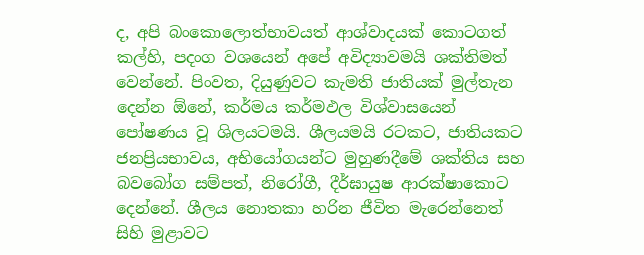ද, අපි බංකොලොත්භාවයත් ආශ්වාදයක් කොටගත් කල්හි, පදංග වශයෙන් අපේ අවිද්‍යාවමයි ශක්තිමත් වෙන්නේ. පිංවත, දියුණුවට කැමති ජාතියක් මුල්තැන දෙන්න ඕනේ, කර්මය කර්මඵල විශ්වාසයෙන් පෝෂණය වූ ශිලයටමයි. ශීලයමයි රටකට, ජාතියකට ජනප්‍රියභාවය, අභියෝගයන්ට මුහුණදීමේ ශක්තිය සහ බවබෝග සම්පත්, නිරෝගී, දීර්ඝායුෂ ආරක්ෂාකොට දෙන්නේ. ශීලය නොතකා හරින ජීවිත මැරෙන්නෙත් සිහි මුළාවට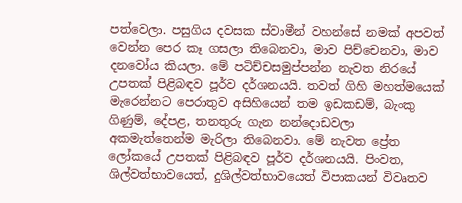පත්වෙලා. පසුගිය දවසක ස්වාමීන් වහන්සේ නමක් අපවත් වෙන්න පෙර කෑ ගසලා තිබෙනවා, මාව පිච්චෙනවා, මාව දනවෝය කියලා. මේ පටිච්චසමුප්පන්න නැවත නිරයේ උපතක් පිළිබඳව පූර්ව දර්ශනයයි. තවත් ගිහි මහත්මයෙක් මැරෙන්නට පෙරාතුව අසිහියෙන් තම ඉඩකඩම්, බැංකු ගිණුම්, දේපළ, තනතුරු ගැන නන්දොඩවලා අකමැත්තෙන්ම මැරිලා තිබෙනවා. මේ නැවත ප්‍රේත ලෝකයේ උපතක් පිළිබඳව පූර්ව දර්ශනයයි. පිංවත, ශිල්වත්භාවයෙත්, දුශිල්වත්භාවයෙත් විපාකයන් විවෘතව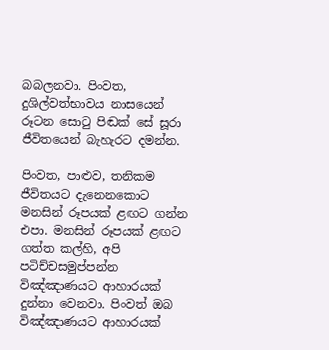බබලනවා. පිංවත, දුශිල්වත්භාවය නාසයෙන් රූටන සොටු පිඬක් සේ සූරා ජීවිතයෙන් බැහැරට දමන්න.

පිංවත, පාළුව, තනිකම ජීවිතයට දැනෙනකොට මනසින් රූපයක් ළඟට ගන්න එපා. මනසින් රූපයක් ළඟට ගත්ත කල්හි, අපි පටිච්චසමුප්පන්න විඤ්ඤාණයට ආහාරයක් දුන්නා වෙනවා. පිංවත් ඔබ විඤ්ඤාණයට ආහාරයක්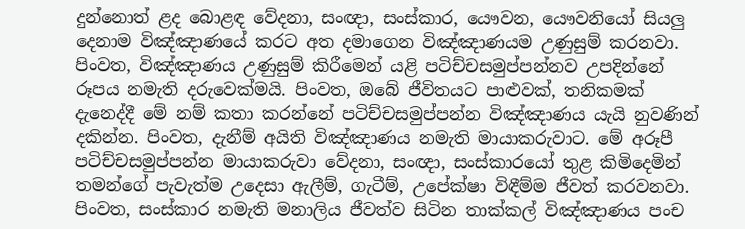දුන්නොත් ළද බොළඳ වේදනා, සංඥා, සංස්කාර, යෞවන, යෞවනියෝ සියලු දෙනාම විඤ්ඤාණයේ කරට අත දමාගෙන විඤ්ඤාණයම උණුසුම් කරනවා. පිංවත, විඤ්ඤාණය උණුසුම් කිරීමෙන් යළි පටිච්චසමුප්පන්නව උපදින්නේ රූපය නමැති දරුවෙක්මයි. පිංවත, ඔබේ ජීවිතයට පාළුවක්, තනිකමක් දැනෙද්දී මේ නම් කතා කරන්නේ පටිච්චසමුප්පන්න විඤ්ඤාණය යැයි නුවණින් දකින්න. පිංවත, දැනීම් අයිති විඤ්ඤාණය නමැති මායාකරුවාට. මේ අරූපී පටිච්චසමුප්පන්න මායාකරුවා වේදනා, සංඥා, සංස්කාරයෝ තුළ කිමිදෙමින් තමන්ගේ පැවැත්ම උදෙසා ඇලීම්, ගැටීම්, උපේක්ෂා විඳීම්ම ජීවත් කරවනවා. පිංවත, සංස්කාර නමැති මනාලිය ජීවත්ව සිටින තාක්කල් විඤ්ඤාණය පංච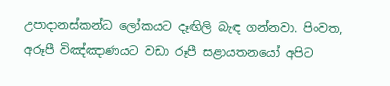උපාදානස්කන්ධ ලෝකයට දෑඟිලි බැඳ ගන්නවා. පිංවත, අරූපී විඤ්ඤාණයට වඩා රූපී සළායතනයෝ අපිට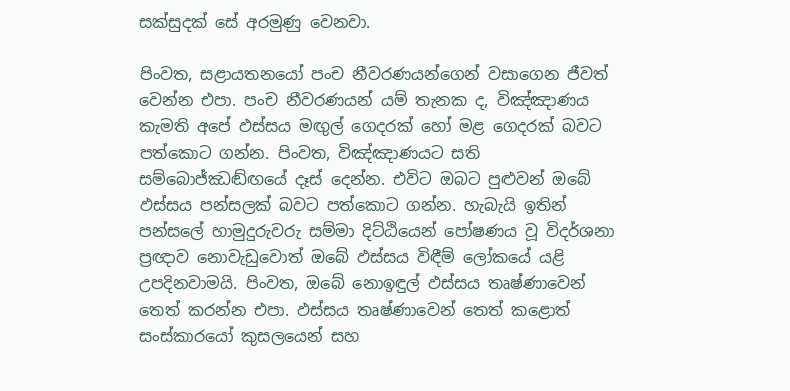සක්සුදක් සේ අරමුණු වෙනවා.

පිංවත, සළායතනයෝ පංච නීවරණයන්ගෙන් වසාගෙන ජීවත් වෙන්න එපා. පංච නීවරණයන් යම් තැනක ද, විඤ්ඤාණය කැමති අපේ ඵස්සය මඟුල් ගෙදරක් හෝ මළ ගෙදරක් බවට පත්කොට ගන්න. පිංවත, විඤ්ඤාණයට සති සම්බොජ්ඣඬ්ඟයේ දෑස් දෙන්න. එවිට ඔබට පුළුවන් ඔබේ ඵස්සය පන්සලක් බවට පත්කොට ගන්න. හැබැයි ඉතින් පන්සලේ හාමුදුරුවරු සම්මා දිට්ඨියෙන් පෝෂණය වූ විදර්ශනා ප්‍රඥාව නොවැඩුවොත් ඔබේ ඵස්සය විඳීම් ලෝකයේ යළි උපදිනවාමයි. පිංවත, ඔබේ නොඉඳුල් ඵස්සය තෘෂ්ණාවෙන් තෙත් කරන්න එපා. ඵස්සය තෘෂ්ණාවෙන් තෙත් කළොත් සංස්කාරයෝ කුසලයෙන් සහ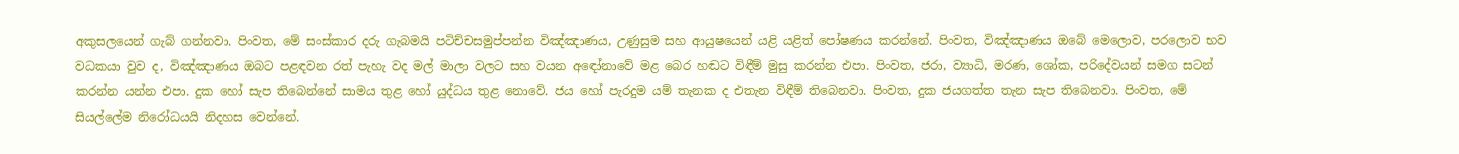අකුසලයෙන් ගැබ් ගන්නවා. පිංවත, මේ සංස්කාර දරු ගැබමයි පටිච්චසමුප්පන්න විඤ්ඤාණය, උණුසුම සහ ආයුෂයෙන් යළි යළිත් පෝෂණය කරන්නේ. පිංවත, විඤ්ඤාණය ඔබේ මෙලොව, පරලොව භව වධකයා වුව ද, විඤ්ඤාණය ඔබට පළඳවන රත් පැහැ වද මල් මාලා වලට සහ වයන අඳෝනාවේ මළ බෙර හඬට විඳීම් මුසු කරන්න එපා. පිංවත, ජරා, ව්‍යාධි, මරණ, ශෝක, පරිදේවයන් සමග සටන් කරන්න යන්න එපා. දුක හෝ සැප තිබෙන්නේ සාමය තුළ හෝ යුද්ධය තුළ නොවේ. ජය හෝ පැරදුම යම් තැනක ද එතැන විඳීම් තිබෙනවා. පිංවත, දුක ජයගත්ත තැන සැප තිබෙනවා. පිංවත, මේ සියල්ලේම නිරෝධයයි නිදහස වෙන්නේ.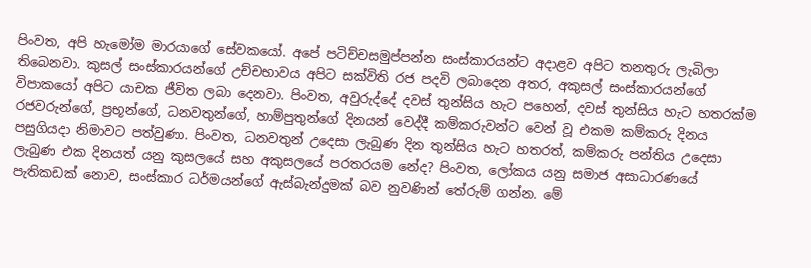පිංවත, අපි හැමෝම මාරයාගේ සේවකයෝ. අපේ පටිච්චසමුප්පන්න සංස්කාරයන්ට අදාළව අපිට තනතුරු ලැබිලා තිබෙනවා. කුසල් සංස්කාරයන්ගේ උච්චභාවය අපිට සක්විති රජ පදවි ලබාදෙන අතර, අකුසල් සංස්කාරයන්ගේ විපාකයෝ අපිට යාචක ජීවිත ලබා දෙනවා. පිංවත, අවුරුද්දේ දවස් තුන්සිය හැට පහෙන්, දවස් තුන්සිය හැට හතරක්ම රජවරුන්ගේ, ප්‍රභූන්ගේ, ධනවතුන්ගේ, හාම්පුතුන්ගේ දිනයන් වෙද්දී කම්කරුවන්ට වෙන් වූ එකම කම්කරු දිනය පසුගියදා නිමාවට පත්වුණා. පිංවත, ධනවතුන් උදෙසා ලැබුණ දින තුන්සිය හැට හතරත්, කම්කරු පන්තිය උදෙසා ලැබුණ එක දිනයත් යනු කුසලයේ සහ අකුසලයේ පරතරයම නේද? පිංවත, ලෝකය යනු සමාජ අසාධාරණයේ පැතිකඩක් නොව, සංස්කාර ධර්මයන්ගේ ඇස්බැන්දුමක් බව නුවණින් තේරුම් ගන්න. මේ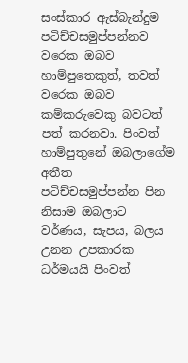සංස්කාර ඇස්බැන්දුම පටිච්චසමුප්පන්නව වරෙක ඔබව හාම්පුතෙකුත්, තවත් වරෙක ඔබව කම්කරුවෙකු බවටත් පත් කරනවා. පිංවත් හාම්පුතුනේ ඔබලාගේම අතීත පටිච්චසමුප්පන්න පින නිසාම ඔබලාට වර්ණය, සැපය, බලය උනන උපකාරක ධර්මයයි පිංවත්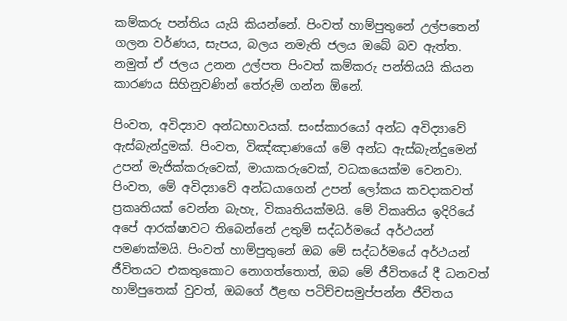කම්කරු පන්තිය යැයි කියන්නේ. පිංවත් හාම්පුතුනේ උල්පතෙන් ගලන වර්ණය, සැපය, බලය නමැති ජලය ඔබේ බව ඇත්ත. නමුත් ඒ ජලය උනන උල්පත පිංවත් කම්කරු පන්තියයි කියන කාරණය සිහිනුවණින් තේරුම් ගන්න ඕනේ.

පිංවත, අවිද්‍යාව අන්ධභාවයක්. සංස්කාරයෝ අන්ධ අවිද්‍යාවේ ඇස්බැන්දුමක්. පිංවත, විඤ්ඤාණයෝ මේ අන්ධ ඇස්බැන්දුමෙන් උපන් මැජික්කරුවෙක්, මායාකරුවෙක්, වධකයෙක්ම වෙනවා. පිංවත, මේ අවිද්‍යාවේ අන්ධයාගෙන් උපන් ලෝකය කවදාකවත් ප්‍රකෘතියක් වෙන්න බැහැ, විකෘතියක්මයි. මේ විකෘතිය ඉදිරියේ අපේ ආරක්ෂාවට තිබෙන්නේ උතුම් සද්ධර්මයේ අර්ථයන් පමණක්මයි. පිංවත් හාම්පුතුනේ ඔබ මේ සද්ධර්මයේ අර්ථයන් ජීවිතයට එකතුකොට නොගත්තොත්, ඔබ මේ ජීවිතයේ දී ධනවත් හාම්පුතෙක් වුවත්, ඔබගේ ඊළඟ පටිච්චසමුප්පන්න ජීවිතය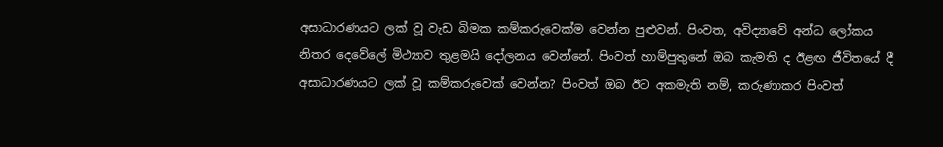අසාධාරණයට ලක් වූ වැඩ බිමක කම්කරුවෙක්ම වෙන්න පුළුවන්. පිංවත, අවිද්‍යාවේ අන්ධ ලෝකය නිතර දෙවේලේ මිථ්‍යාව තුළමයි දෝලනය වෙන්නේ. පිංවත් හාම්පුතුනේ ඔබ කැමති ද ඊළඟ ජීවිතයේ දී අසාධාරණයට ලක් වූ කම්කරුවෙක් වෙන්න? පිංවත් ඔබ ඊට අකමැති නම්, කරුණාකර පිංවත්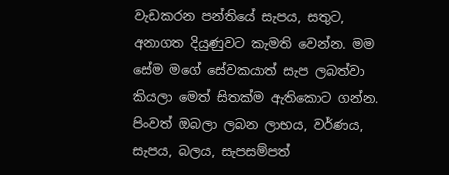වැඩකරන පන්තියේ සැපය, සතුට, අනාගත දියුණුවට කැමති වෙන්න. මම සේම මගේ සේවකයාත් සැප ලබත්වා කියලා මෙත් සිතක්ම ඇතිකොට ගන්න. පිංවත් ඔබලා ලබන ලාභය, වර්ණය, සැපය, බලය, සැපසම්පත්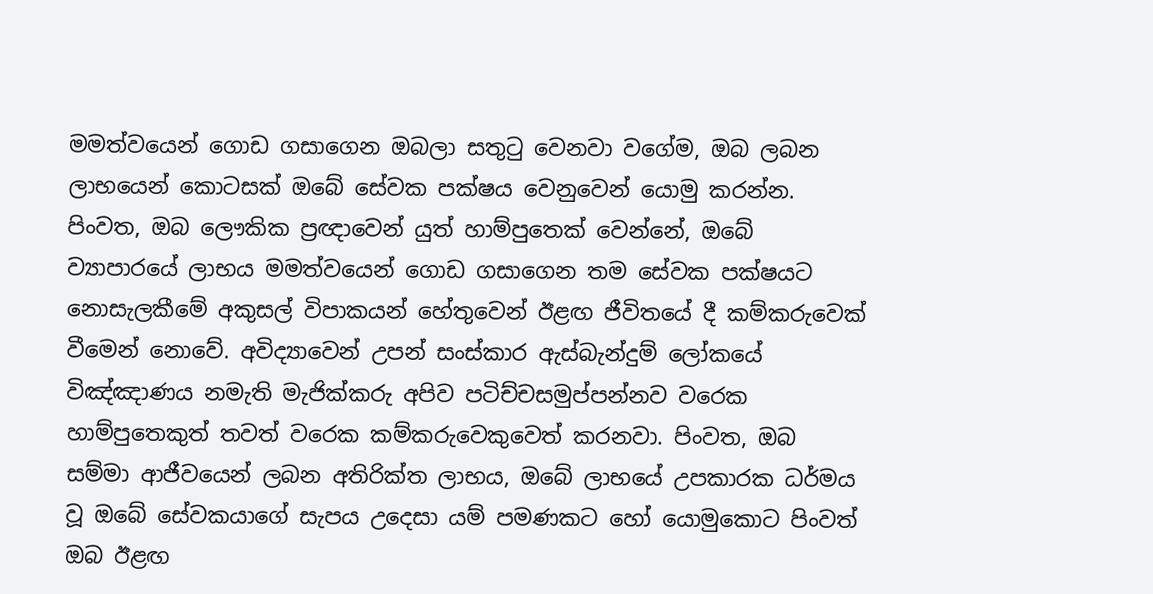මමත්වයෙන් ගොඩ ගසාගෙන ඔබලා සතුටු වෙනවා වගේම, ඔබ ලබන ලාභයෙන් කොටසක් ඔබේ සේවක පක්ෂය වෙනුවෙන් යොමු කරන්න. පිංවත, ඔබ ලෞකික ප්‍රඥාවෙන් යුත් හාම්පුතෙක් වෙන්නේ, ඔබේ ව්‍යාපාරයේ ලාභය මමත්වයෙන් ගොඩ ගසාගෙන තම සේවක පක්ෂයට නොසැලකීමේ අකුසල් විපාකයන් හේතුවෙන් ඊළඟ ජීවිතයේ දී කම්කරුවෙක් වීමෙන් නොවේ. අවිද්‍යාවෙන් උපන් සංස්කාර ඇස්බැන්දුම් ලෝකයේ විඤ්ඤාණය නමැති මැජික්කරු අපිව පටිච්චසමුප්පන්නව වරෙක හාම්පුතෙකුත් තවත් වරෙක කම්කරුවෙකුවෙත් කරනවා. පිංවත, ඔබ සම්මා ආජීවයෙන් ලබන අතිරික්ත ලාභය, ඔබේ ලාභයේ උපකාරක ධර්මය වූ ඔබේ සේවකයාගේ සැපය උදෙසා යම් පමණකට හෝ යොමුකොට පිංවත් ඔබ ඊළඟ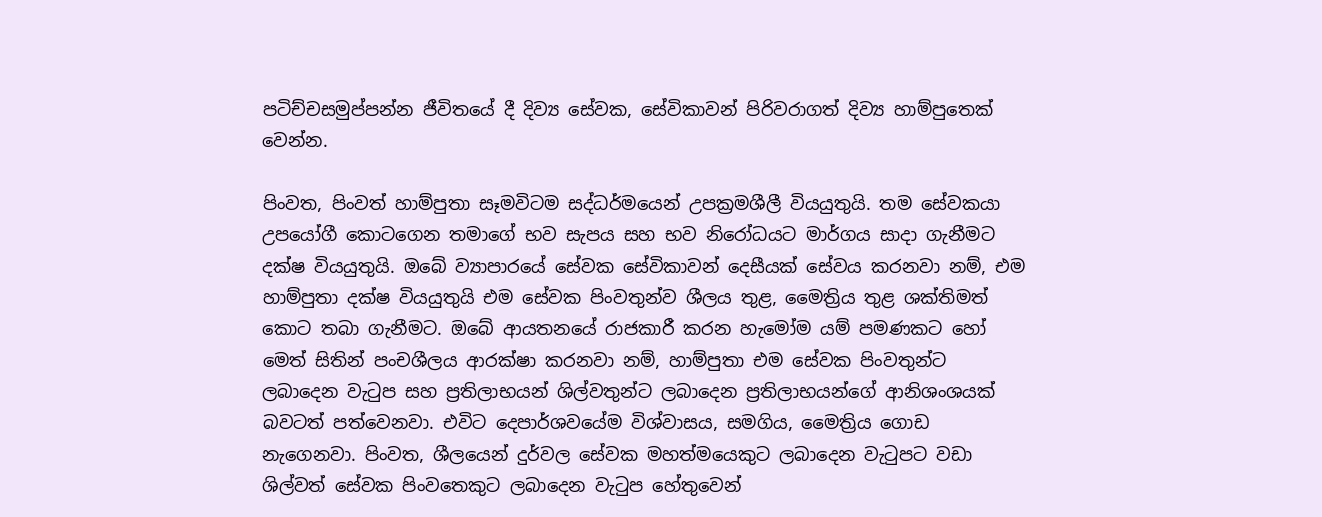පටිච්චසමුප්පන්න ජීවිතයේ දී දිව්‍ය සේවක, සේවිකාවන් පිරිවරාගත් දිව්‍ය හාම්පුතෙක් වෙන්න.

පිංවත, පිංවත් හාම්පුතා සෑමවිටම සද්ධර්මයෙන් උපක්‍රමශීලී වියයුතුයි. තම සේවකයා උපයෝගී කොටගෙන තමාගේ භව සැපය සහ භව නිරෝධයට මාර්ගය සාදා ගැනීමට දක්ෂ වියයුතුයි. ඔබේ ව්‍යාපාරයේ සේවක සේවිකාවන් දෙසීයක් සේවය කරනවා නම්, එම හාම්පුතා දක්ෂ වියයුතුයි එම සේවක පිංවතුන්ව ශීලය තුළ, මෛත්‍රිය තුළ ශක්තිමත් කොට තබා ගැනීමට. ඔබේ ආයතනයේ රාජකාරී කරන හැමෝම යම් පමණකට හෝ මෙත් සිතින් පංචශීලය ආරක්ෂා කරනවා නම්, හාම්පුතා එම සේවක පිංවතුන්ට ලබාදෙන වැටුප සහ ප්‍රතිලාභයන් ශිල්වතුන්ට ලබාදෙන ප්‍රතිලාභයන්ගේ ආනිශංශයක් බවටත් පත්වෙනවා. එවිට දෙපාර්ශවයේම විශ්වාසය, සමගිය, මෛත්‍රිය ගොඩ නැගෙනවා. පිංවත, ශීලයෙන් දුර්වල සේවක මහත්මයෙකුට ලබාදෙන වැටුපට වඩා ශිල්වත් සේවක පිංවතෙකුට ලබාදෙන වැටුප හේතුවෙන්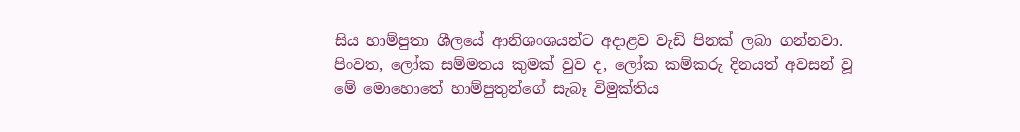සිය හාම්පුතා ශීලයේ ආනිශංශයන්ට අදාළව වැඩි පිනක් ලබා ගන්නවා. පිංවත, ලෝක සම්මතය කුමක් වුව ද, ලෝක කම්කරු දිනයත් අවසන් වූ මේ මොහොතේ හාම්පුතුන්ගේ සැබෑ විමුක්තිය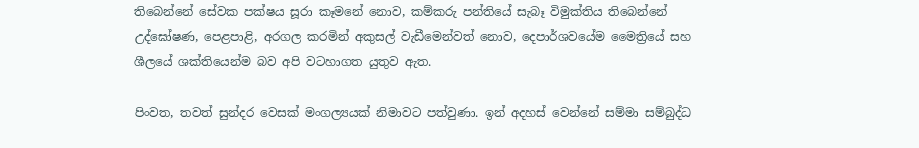තිබෙන්නේ සේවක පක්ෂය සූරා කෑමනේ නොව, කම්කරු පන්තියේ සැබෑ විමුක්තිය තිබෙන්නේ උද්ඝෝෂණ, පෙළපාළි, අරගල කරමින් අකුසල් වැඩීමෙන්වත් නොව, දෙපාර්ශවයේම මෛත්‍රියේ සහ ශීලයේ ශක්තියෙන්ම බව අපි වටහාගත යුතුව ඇත.

පිංවත, තවත් සුන්දර වෙසක් මංගල්‍යයක් නිමාවට පත්වුණා. ඉන් අදහස් වෙන්නේ සම්මා සම්බුද්ධ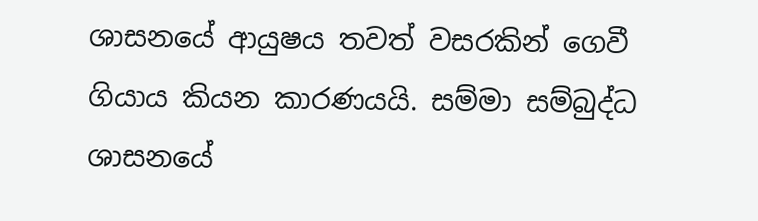ශාසනයේ ආයුෂය තවත් වසරකින් ගෙවී ගියාය කියන කාරණයයි. සම්මා සම්බුද්ධ ශාසනයේ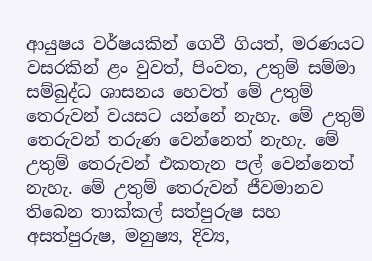ආයුෂය වර්ෂයකින් ගෙවී ගියත්, මරණයට වසරකින් ළං වුවත්, පිංවත, උතුම් සම්මා සම්බුද්ධ ශාසනය හෙවත් මේ උතුම් තෙරුවන් වයසට යන්නේ නැහැ. මේ උතුම් තෙරුවන් තරුණ වෙන්නෙත් නැහැ. මේ උතුම් තෙරුවන් එකතැන පල් වෙන්නෙත් නැහැ. මේ උතුම් තෙරුවන් ජීවමානව තිබෙන තාක්කල් සත්පුරුෂ සහ අසත්පුරුෂ, මනුෂ්‍ය, දිව්‍ය,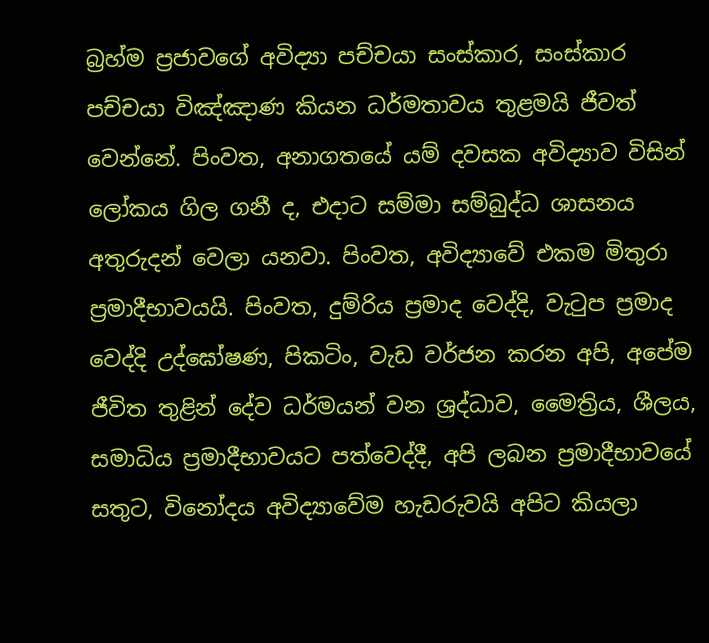බ්‍රහ්ම ප්‍රජාවගේ අවිද්‍යා පච්චයා සංස්කාර, සංස්කාර පච්චයා විඤ්ඤාණ කියන ධර්මතාවය තුළමයි ජීවත් වෙන්නේ. පිංවත, අනාගතයේ යම් දවසක අවිද්‍යාව විසින් ලෝකය ගිල ගනී ද, එදාට සම්මා සම්බුද්ධ ශාසනය අතුරුදන් වෙලා යනවා. පිංවත, අවිද්‍යාවේ එකම මිතුරා ප්‍රමාදීභාවයයි. පිංවත, දුම්රිය ප්‍රමාද වෙද්දි, වැටුප ප්‍රමාද වෙද්දි උද්ඝෝෂණ, පිකටිං, වැඩ වර්ජන කරන අපි, අපේම ජීවිත තුළින් දේව ධර්මයන් වන ශ්‍රද්ධාව, මෛත්‍රිය, ශීලය, සමාධිය ප්‍රමාදීභාවයට පත්වෙද්දී, අපි ලබන ප්‍රමාදීභාවයේ සතුට, විනෝදය අවිද්‍යාවේම හැඩරුවයි අපිට කියලා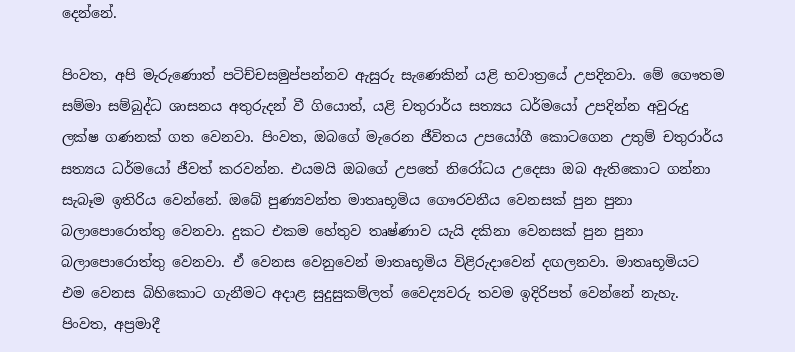දෙන්නේ.

පිංවත, අපි මැරුණොත් පටිච්චසමුප්පන්නව ඇසුරු සැණෙකින් යළි භවාත්‍රයේ උපදිනවා. මේ ගෞතම සම්මා සම්බුද්ධ ශාසනය අතුරුදන් වී ගියොත්, යළි චතුරාර්ය සත්‍යය ධර්මයෝ උපදින්න අවුරුදු ලක්ෂ ගණනක් ගත වෙනවා. පිංවත, ඔබගේ මැරෙන ජීවිතය උපයෝගී කොටගෙන උතුම් චතුරාර්ය සත්‍යය ධර්මයෝ ජීවත් කරවන්න. එයමයි ඔබගේ උපතේ නිරෝධය උදෙසා ඔබ ඇතිකොට ගන්නා සැබෑම ඉතිරිය වෙන්නේ. ඔබේ පුණ්‍යවන්ත මාතෘභූමිය ගෞරවනීය වෙනසක් පුන පුනා බලාපොරොත්තු වෙනවා. දුකට එකම හේතුව තෘෂ්ණාව යැයි දකිනා වෙනසක් පුන පුනා බලාපොරොත්තු වෙනවා. ඒ වෙනස වෙනුවෙන් මාතෘභූමිය විළිරුදාවෙන් දඟලනවා. මාතෘභූමියට එම වෙනස බිහිකොට ගැනීමට අදාළ සුදුසුකම්ලත් වෛද්‍යවරු තවම ඉදිරිපත් වෙන්නේ නැහැ. පිංවත, අප්‍රමාදී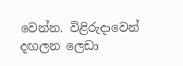වෙන්න. විළිරුදාවෙන් දඟලන ලෙඩා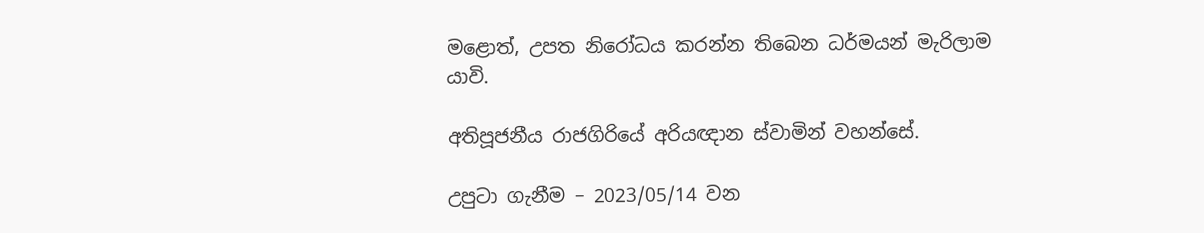මළොත්, උපත නිරෝධය කරන්න තිබෙන ධර්මයන් මැරිලාම යාවි.

අතිපූජනීය රාජගිරියේ අරියඥාන ස්වාමින් වහන්සේ.

උපුටා ගැනීම – 2023/05/14 වන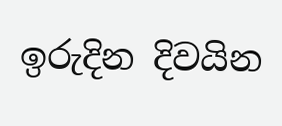ඉරුදින දිවයින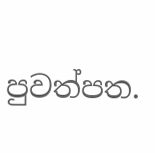පුවත්පත.